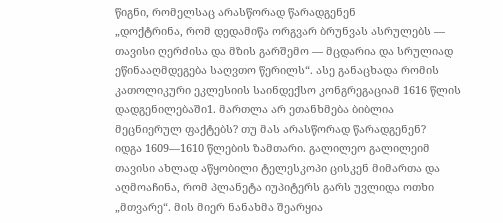წიგნი, რომელსაც არასწორად წარადგენენ
„დოქტრინა, რომ დედამიწა ორგვარ ბრუნვას ასრულებს — თავისი ღერძისა და მზის გარშემო — მცდარია და სრულიად ეწინააღმდეგება საღვთო წერილს“. ასე განაცხადა რომის კათოლიკური ეკლესიის საინდექსო კონგრეგაციამ 1616 წლის დადგენილებაში1. მართლა არ ეთანხმება ბიბლია მეცნიერულ ფაქტებს? თუ მას არასწორად წარადგენენ?
იდგა 1609—1610 წლების ზამთარი. გალილეო გალილეიმ თავისი ახლად აწყობილი ტელესკოპი ცისკენ მიმართა და აღმოაჩინა, რომ პლანეტა იუპიტერს გარს უვლიდა ოთხი „მთვარე“. მის მიერ ნანახმა შეარყია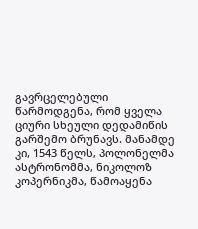გავრცელებული წარმოდგენა, რომ ყველა ციური სხეული დედამიწის გარშემო ბრუნავს. მანამდე კი, 1543 წელს, პოლონელმა ასტრონომმა, ნიკოლოზ კოპერნიკმა, წამოაყენა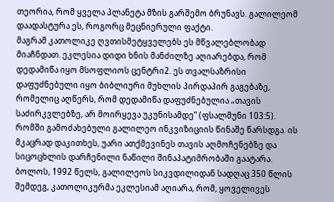თეორია, რომ ყველა პლანეტა მზის გარშემო ბრუნავს. გალილეომ დაადასტურა ეს, როგორც მეცნიერული ფაქტი.
მაგრამ კათოლიკე ღვთისმეტყველებს ეს მწვალებლობად მიაჩნდათ. ეკლესია დიდი ხნის მანძილზე აღიარებდა, რომ დედამიწა იყო მსოფლიოს ცენტრი2. ეს თვალსაზრისი დაფუძნებული იყო ბიბლიური მუხლის პირდაპირ გაგებაზე, რომელიც აღწერს, რომ დედამიწა დაფუძნებულია „თავის საძირკვლებზე, არ მოირყევა უკუნისამდე“ (ფსალმუნი 103:5). რომში გამოძახებული გალილეო ინკვიზიციის წინაშე წარსდგა. ის მკაცრად დაკითხეს, უარი ათქმევინეს თავის აღმოჩენებზე და სიცოცხლის დარჩენილი ნაწილი შინაპატიმრობაში გაატარა.
ბოლოს, 1992 წელს, გალილეოს სიკვდილიდან სადღაც 350 წლის შემდეგ, კათოლიკურმა ეკლესიამ აღიარა, რომ, ყოველივეს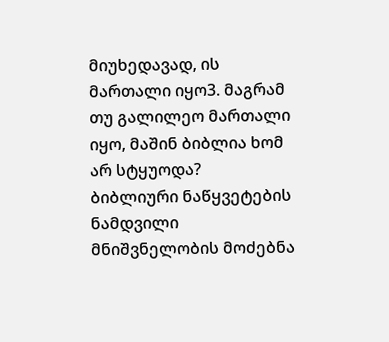მიუხედავად, ის მართალი იყო3. მაგრამ თუ გალილეო მართალი იყო, მაშინ ბიბლია ხომ არ სტყუოდა?
ბიბლიური ნაწყვეტების ნამდვილი მნიშვნელობის მოძებნა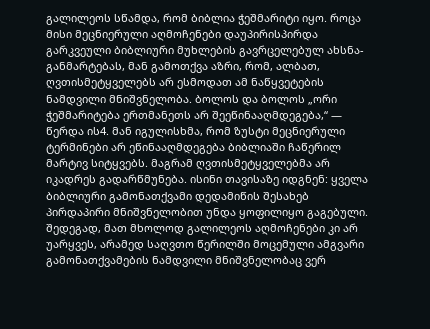გალილეოს სწამდა, რომ ბიბლია ჭეშმარიტი იყო. როცა მისი მეცნიერული აღმოჩენები დაუპირისპირდა გარკვეული ბიბლიური მუხლების გავრცელებულ ახსნა-განმარტებას, მან გამოთქვა აზრი, რომ, ალბათ, ღვთისმეტყველებს არ ესმოდათ ამ ნაწყვეტების ნამდვილი მნიშვნელობა. ბოლოს და ბოლოს „ორი ჭეშმარიტება ერთმანეთს არ შეეწინააღმდეგება,“ — წერდა ის4. მან იგულისხმა, რომ ზუსტი მეცნიერული ტერმინები არ ეწინააღმდეგება ბიბლიაში ჩაწერილ მარტივ სიტყვებს. მაგრამ ღვთისმეტყველებმა არ იკადრეს გადარწმუნება. ისინი თავისაზე იდგნენ: ყველა ბიბლიური გამონათქვამი დედამიწის შესახებ პირდაპირი მნიშვნელობით უნდა ყოფილიყო გაგებული. შედეგად, მათ მხოლოდ გალილეოს აღმოჩენები კი არ უარყვეს, არამედ საღვთო წერილში მოცემული ამგვარი გამონათქვამების ნამდვილი მნიშვნელობაც ვერ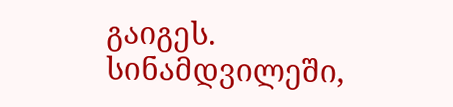გაიგეს.
სინამდვილეში,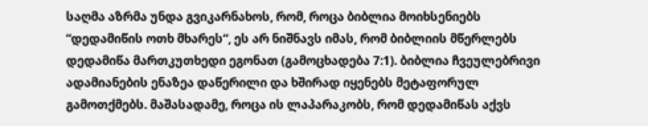საღმა აზრმა უნდა გვიკარნახოს, რომ, როცა ბიბლია მოიხსენიებს “დედამიწის ოთხ მხარეს“, ეს არ ნიშნავს იმას, რომ ბიბლიის მწერლებს დედამიწა მართკუთხედი ეგონათ (გამოცხადება 7:1). ბიბლია ჩვეულებრივი ადამიანების ენაზეა დაწერილი და ხშირად იყენებს მეტაფორულ გამოთქმებს. მაშასადამე, როცა ის ლაპარაკობს, რომ დედამიწას აქვს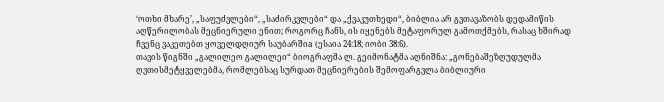‘ოთხი მხარე’, „საფუძვლები“, „საძირკვლები“ და „ქვაკუთხედი“, ბიბლია არ გვთავაზობს დედამიწის აღწერილობას მეცნიერული ენით; როგორც ჩანს, ის იყენებს მეტაფორულ გამოთქმებს, რასაც ხშირად ჩვენც ვაკეთებთ ყოველდღიურ საუბარშიa (ესაია 24:18; იობი 38:6).
თავის წიგნში „გალილეო გალილეი“ ბიოგრაფმა ლ. გეიმონატმა აღნიშნა: „გონებაშეზღუდულმა ღვთისმეტყველებმა, რომლებსაც სურდათ მეცნიერების შემოფარგვლა ბიბლიური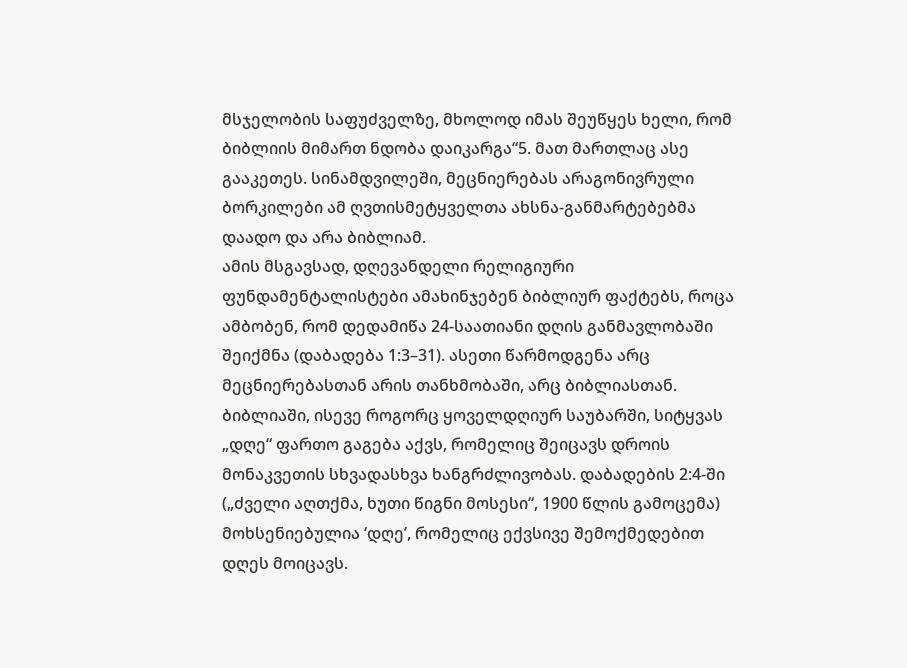მსჯელობის საფუძველზე, მხოლოდ იმას შეუწყეს ხელი, რომ ბიბლიის მიმართ ნდობა დაიკარგა“5. მათ მართლაც ასე გააკეთეს. სინამდვილეში, მეცნიერებას არაგონივრული ბორკილები ამ ღვთისმეტყველთა ახსნა-განმარტებებმა დაადო და არა ბიბლიამ.
ამის მსგავსად, დღევანდელი რელიგიური ფუნდამენტალისტები ამახინჯებენ ბიბლიურ ფაქტებს, როცა ამბობენ, რომ დედამიწა 24-საათიანი დღის განმავლობაში შეიქმნა (დაბადება 1:3–31). ასეთი წარმოდგენა არც მეცნიერებასთან არის თანხმობაში, არც ბიბლიასთან. ბიბლიაში, ისევე როგორც ყოველდღიურ საუბარში, სიტყვას „დღე“ ფართო გაგება აქვს, რომელიც შეიცავს დროის მონაკვეთის სხვადასხვა ხანგრძლივობას. დაბადების 2:4-ში („ძველი აღთქმა, ხუთი წიგნი მოსესი“, 1900 წლის გამოცემა) მოხსენიებულია ‘დღე’, რომელიც ექვსივე შემოქმედებით დღეს მოიცავს.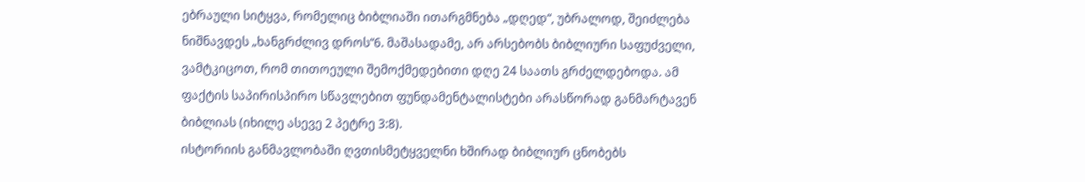ებრაული სიტყვა, რომელიც ბიბლიაში ითარგმნება „დღედ“, უბრალოდ, შეიძლება ნიშნავდეს „ხანგრძლივ დროს“6. მაშასადამე, არ არსებობს ბიბლიური საფუძველი, ვამტკიცოთ, რომ თითოეული შემოქმედებითი დღე 24 საათს გრძელდებოდა. ამ ფაქტის საპირისპირო სწავლებით ფუნდამენტალისტები არასწორად განმარტავენ ბიბლიას (იხილე ასევე 2 პეტრე 3:8).
ისტორიის განმავლობაში ღვთისმეტყველნი ხშირად ბიბლიურ ცნობებს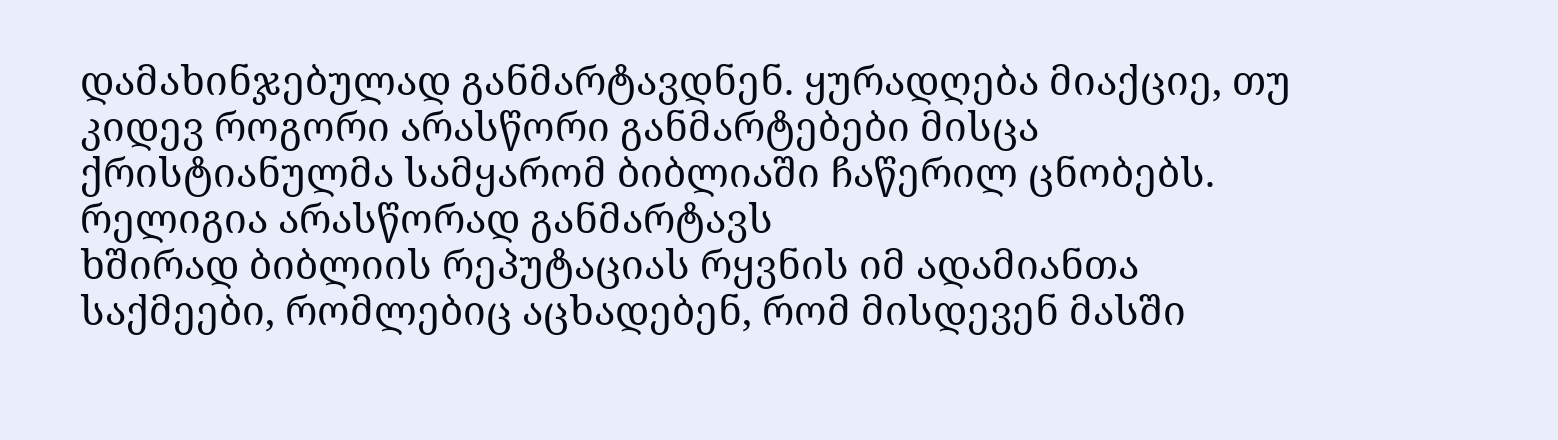დამახინჯებულად განმარტავდნენ. ყურადღება მიაქციე, თუ კიდევ როგორი არასწორი განმარტებები მისცა ქრისტიანულმა სამყარომ ბიბლიაში ჩაწერილ ცნობებს.
რელიგია არასწორად განმარტავს
ხშირად ბიბლიის რეპუტაციას რყვნის იმ ადამიანთა საქმეები, რომლებიც აცხადებენ, რომ მისდევენ მასში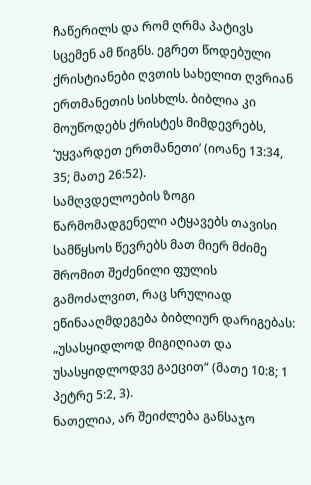ჩაწერილს და რომ ღრმა პატივს სცემენ ამ წიგნს. ეგრეთ წოდებული ქრისტიანები ღვთის სახელით ღვრიან ერთმანეთის სისხლს. ბიბლია კი მოუწოდებს ქრისტეს მიმდევრებს, ‘უყვარდეთ ერთმანეთი’ (იოანე 13:34, 35; მათე 26:52).
სამღვდელოების ზოგი წარმომადგენელი ატყავებს თავისი სამწყსოს წევრებს მათ მიერ მძიმე შრომით შეძენილი ფულის გამოძალვით, რაც სრულიად ეწინააღმდეგება ბიბლიურ დარიგებას: „უსასყიდლოდ მიგიღიათ და უსასყიდლოდვე გაეცით“ (მათე 10:8; 1 პეტრე 5:2, 3).
ნათელია, არ შეიძლება განსაჯო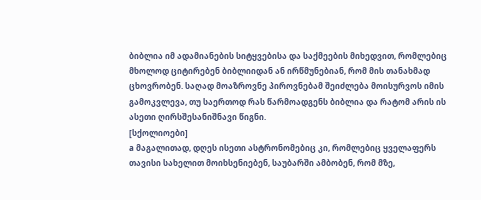ბიბლია იმ ადამიანების სიტყვებისა და საქმეების მიხედვით, რომლებიც მხოლოდ ციტირებენ ბიბლიიდან ან ირწმუნებიან, რომ მის თანახმად ცხოვრობენ. საღად მოაზროვნე პიროვნებამ შეიძლება მოისურვოს იმის გამოკვლევა, თუ საერთოდ რას წარმოადგენს ბიბლია და რატომ არის ის ასეთი ღირსშესანიშნავი წიგნი.
[სქოლიოები]
a მაგალითად, დღეს ისეთი ასტრონომებიც კი, რომლებიც ყველაფერს თავისი სახელით მოიხსენიებენ, საუბარში ამბობენ, რომ მზე,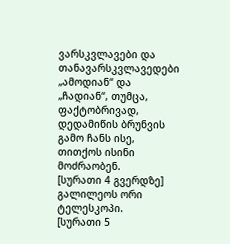ვარსკვლავები და თანავარსკვლავედები „ამოდიან“ და „ჩადიან“, თუმცა, ფაქტობრივად, დედამიწის ბრუნვის გამო ჩანს ისე, თითქოს ისინი მოძრაობენ.
[სურათი 4 გვერდზე]
გალილეოს ორი ტელესკოპი.
[სურათი 5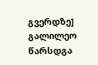გვერდზე]
გალილეო წარსდგა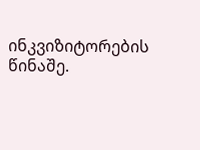ინკვიზიტორების წინაშე.